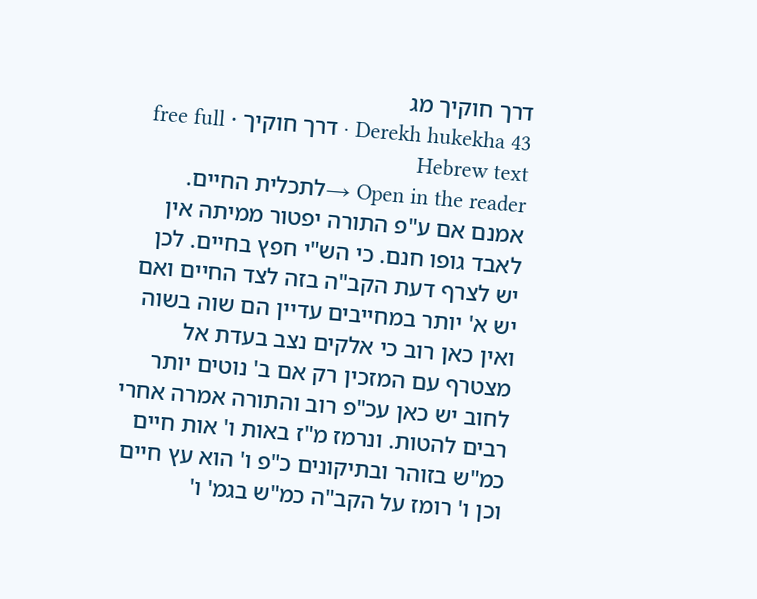דרך חוקיך מג
Derekh hukekha 43 · דרך חוקיך · free full Hebrew text
Open in the reader →לתכלית החיים. אמנם אם ע"פ התורה יפטור ממיתה אין לאבד גופו חנם. כי הש"י חפץ בחיים. לכן יש לצרף דעת הקב"ה בזה לצד החיים ואם יש א' יותר במחייבים עדיין הם שוה בשוה ואין כאן רוב כי אלקים נצב בעדת אל מצטרף עם המזכין רק אם ב' נוטים יותר לחוב יש כאן עכ"פ רוב והתורה אמרה אחרי רבים להטות. ונרמז מ"ז באות ו' אות חיים כמ"ש בזוהר ובתיקונים כ"פ ו' הוא עץ חיים וכן ו' רומז על הקב"ה כמ"ש בגמ' ו'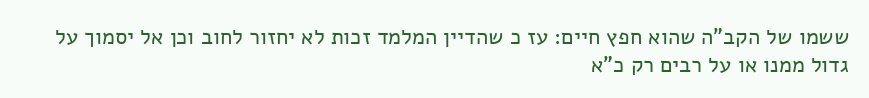ששמו של הקב"ה שהוא חפץ חיים: עז כ שהדיין המלמד זכות לא יחזור לחוב וכן אל יסמוך על גדול ממנו או על רבים רק כ"א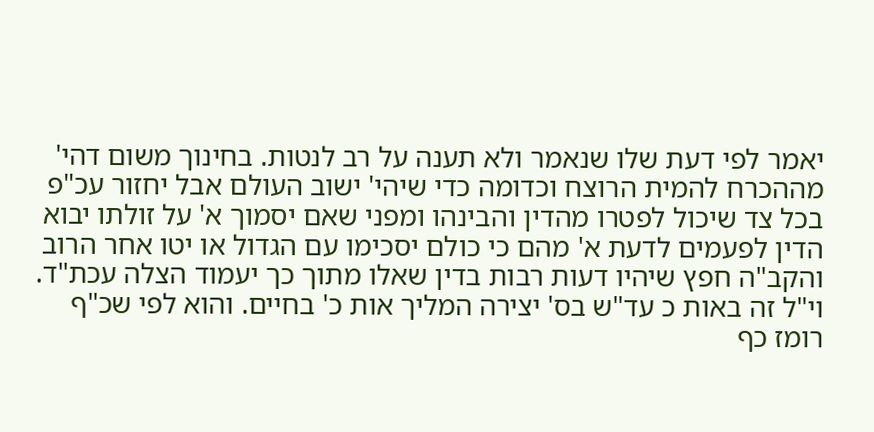יאמר לפי דעת שלו שנאמר ולא תענה על רב לנטות. בחינוך משום דהי' מההכרח להמית הרוצח וכדומה כדי שיהי' ישוב העולם אבל יחזור עכ"פ בכל צד שיכול לפטרו מהדין והבינהו ומפני שאם יסמוך א' על זולתו יבוא הדין לפעמים לדעת א' מהם כי כולם יסכימו עם הגדול או יטו אחר הרוב והקב"ה חפץ שיהיו דעות רבות בדין שאלו מתוך כך יעמוד הצלה עכת"ד. וי"ל זה באות כ עד"ש בס' יצירה המליך אות כ' בחיים. והוא לפי שכ"ף רומז כף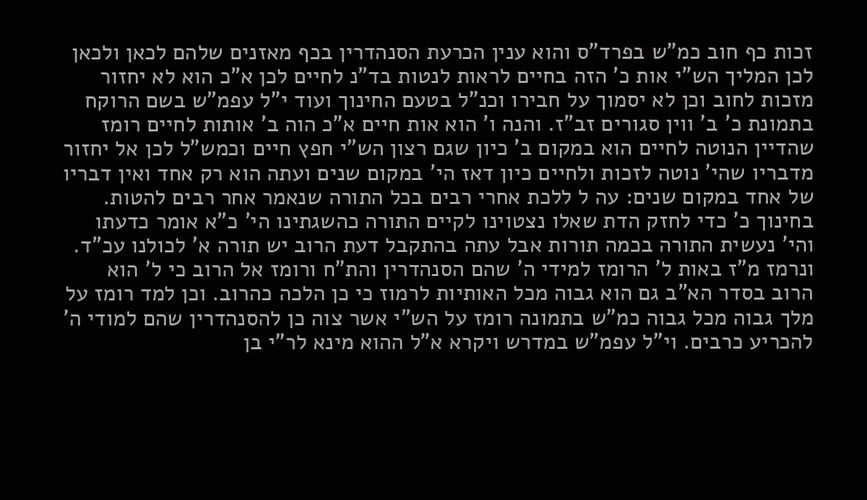זכות כף חוב כמ"ש בפרד"ס והוא ענין הכרעת הסנהדרין בכף מאזנים שלהם לכאן ולכאן לכן המליך הש"י אות כ' הזה בחיים לראות לנטות בד"נ לחיים לכן א"כ הוא לא יחזור מזכות לחוב וכן לא יסמוך על חבירו וכנ"ל בטעם החינוך ועוד י"ל עפמ"ש בשם הרוקח בתמונת כ' ב' ווין סגורים זב"ז. והנה ו' הוא אות חיים א"כ הוה ב' אותות לחיים רומז שהדיין הנוטה לחיים הוא במקום ב' כיון שגם רצון הש"י חפץ חיים וכמש"ל לכן אל יחזור מדבריו שהי' נוטה לזכות ולחיים כיון דאז הי' במקום שנים ועתה הוא רק אחד ואין דבריו של אחד במקום שנים: עה ל ללכת אחרי רבים בכל התורה שנאמר אחר רבים להטות. בחינוך כ' כדי לחזק הדת שאלו נצטוינו לקיים התורה כהשגתינו הי' כ"א אומר כדעתו והי' נעשית התורה בכמה תורות אבל עתה בהתקבל דעת הרוב יש תורה א' לכולנו עכ"ד. ונרמז מ"ז באות ל' הרומז למידי ה' שהם הסנהדרין והת"ח ורומז אל הרוב כי ל' הוא הרוב בסדר הא"ב גם הוא גבוה מכל האותיות לרמוז כי כן הלכה כהרוב. וכן למד רומז על מלך גבוה מכל גבוה כמ"ש בתמונה רומז על הש"י אשר צוה כן להסנהדרין שהם למודי ה' להכריע כרבים. וי"ל עפמ"ש במדרש ויקרא א"ל ההוא מינא לר"י בן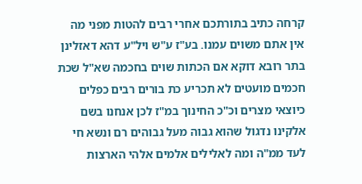קרחה כתיב בתורתכם אחרי רבים להטות מפני מה אין אתם משוים עמנו. בע"ז ע"ש ויל"ע דהא דאזלינן בתר רובא דוקא אם הכתות שוים בחכמה שא"ל שכת חכמים מועטים לא תכריע כת בורים רבים כפלים כיוצאי מצרים וכ"כ החינוך במ"ז לכן אנחנו בשם אלקינו נדגול שהוא גבוה מעל גבוהים רם ונשא חי לעד ממ"ה ומה לאלילים אלמים אלהי הארצות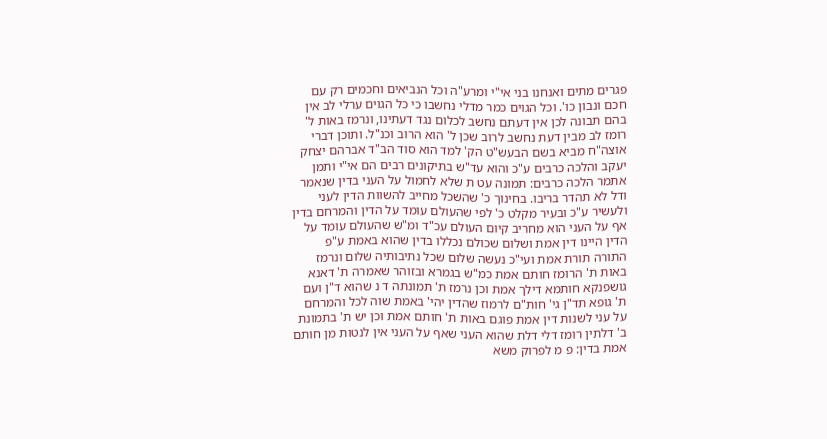פגרים מתים ואנחנו בני אי"י ומרע"ה וכל הנביאים וחכמים רק עם חכם ונבון כו'. וכל הגוים כמר מדלי נחשבו כי כל הגוים ערלי לב אין בהם תבונה לכן אין דעתם נחשב לכלום נגד דעתינו, ונרמז באות ל' רומז לב מבין דעת נחשב לרוב שכן ל' הוא הרוב וכנ"ל. ותוכן דברי אוצה"ח מביא בשם הבעש"ט הק' למד הוא סוד הב"ד אברהם יצחק יעקב והלכה כרבים ע"כ והוא עד"ש בתיקונים רבים הם אי"י ותמן אתמר הלכה כרבים: תמונה עט ת שלא לחמול על העני בדין שנאמר ודל לא תהדר בריבו. בחינוך כ' שהשכל מחייב להשוות הדין לעני ולעשיר ע"כ ובעיר מקלט כ' לפי שהעולם עומד על הדין והמרחם בדין אף על העני הוא מחריב קיום העולם עכ"ד ומ"ש שהעולם עומד על הדין היינו דין אמת ושלום שכולם נכללו בדין שהוא באמת ע"פ התורה תורת אמת ועי"כ נעשה שלום שכל נתיבותיה שלום ונרמז באות ת' הרומז חותם אמת כמ"ש בגמרא ובזוהר שאמרה ת' דאנא גושפנקא חותמא דילך אמת וכן נרמז ת' תמונתה ד נ שהוא ד"ן ועם ת' גופא תד"ן גי' חות"ם לרמוז שהדין יהי' באמת שוה לכל והמרחם על עני לשנות דין אמת פוגם באות ת' חותם אמת וכן יש ת' בתמונת ב' דלתין רומז דלי דלת שהוא העני שאף על העני אין לנטות מן חותם אמת בדין: פ מ לפרוק משא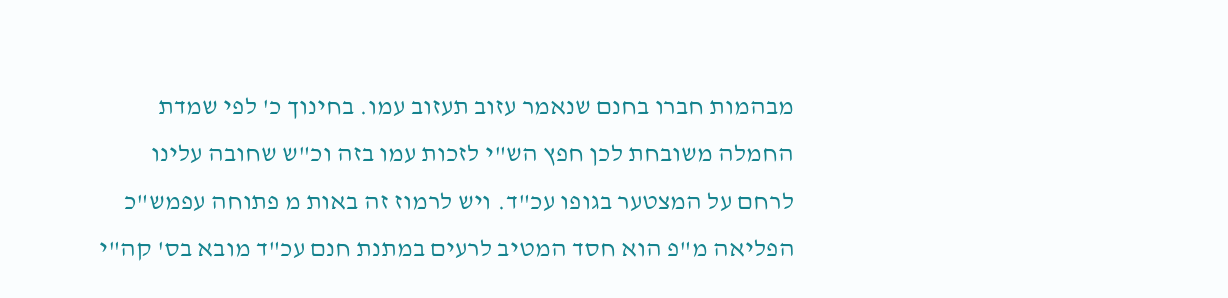מבהמות חברו בחנם שנאמר עזוב תעזוב עמו. בחינוך כ' לפי שמדת החמלה משובחת לכן חפץ הש"י לזכות עמו בזה וכ"ש שחובה עלינו לרחם על המצטער בגופו עכ"ד. ויש לרמוז זה באות מ פתוחה עפמש"כ הפליאה מ"פ הוא חסד המטיב לרעים במתנת חנם עכ"ד מובא בס' קה"י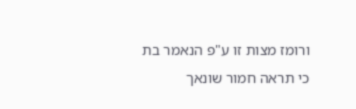ורומז מצות זו ע"פ הנאמר בת כי תראה חמור שונאך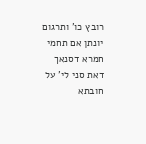רובץ כו' ותרגום יונתן אם תחמי חמרא דסנאך דאת סני לי' על חובתא